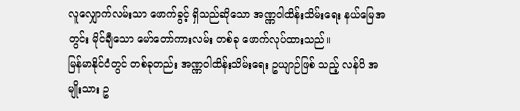လူလျှောက်လမ်းသာ ဖောက်ခွင့် ရှိသည်ဆိုသော အဏ္ဏဝါထိန်းသိမ်းရေး နယ်မြေအတွင်း မိုင်ချီသော မော်တော်ကားလမ်း တစ်ခု ဖောက်လုပ်ထားသည်။
မြန်မာနိုင်ငံတွင် တစ်ခုတည်း အဏ္ဏဝါထိန်းသိမ်းရေး ဥယျာဉ်ဖြစ် သည့် လန်ပိ အမျိုးသား ဥ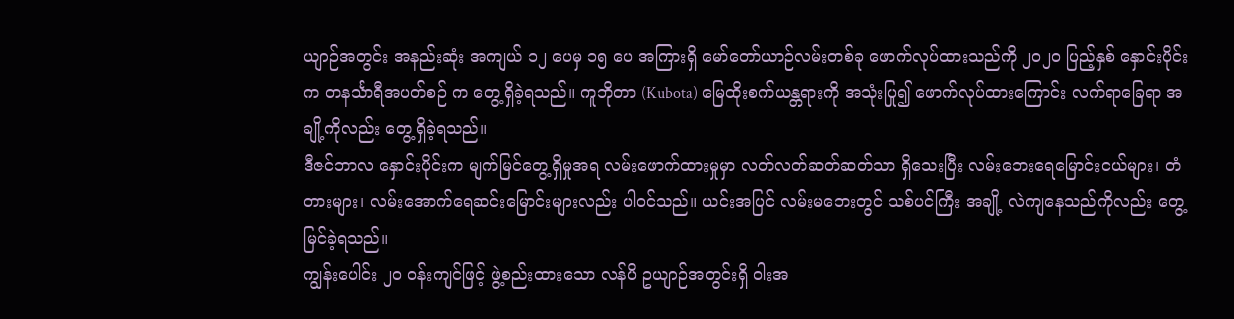ယျာဉ်အတွင်း အနည်းဆုံး အကျယ် ၁၂ ပေမှ ၁၅ ပေ အကြားရှိ မော်တော်ယာဉ်လမ်းတစ်ခု ဖောက်လုပ်ထားသည်ကို ၂၀၂၀ ပြည့်နှစ် နှောင်းပိုင်းက တနင်္သာရီအပတ်စဉ် က တွေ့ရှိခဲ့ရသည်။ ကူဘိုတာ (Kubota) မြေထိုးစက်ယန္တရားကို အသုံးပြု၍ ဖောက်လုပ်ထားကြောင်း လက်ရာခြေရာ အချို့ကိုလည်း တွေ့ရှိခဲ့ရသည်။
ဒီဇင်ဘာလ နှောင်းပိုင်းက မျက်မြင်တွေ့ရှိမှုအရ လမ်းဖောက်ထားမှုမှာ လတ်လတ်ဆတ်ဆတ်သာ ရှိသေးပြီး လမ်းဘေးရေမြောင်းငယ်များ၊ တံတားများ၊ လမ်းအောက်ရေဆင်းမြောင်းများလည်း ပါဝင်သည်။ ယင်းအပြင် လမ်းမဘေးတွင် သစ်ပင်ကြီး အချို့ လဲကျနေသည်ကိုလည်း တွေ့မြင်ခဲ့ရသည်။
ကျွန်းပေါင်း ၂၀ ဝန်းကျင်ဖြင့် ဖွဲ့စည်းထားသော လန်ပိ ဥယျာဉ်အတွင်းရှိ ဝါးအ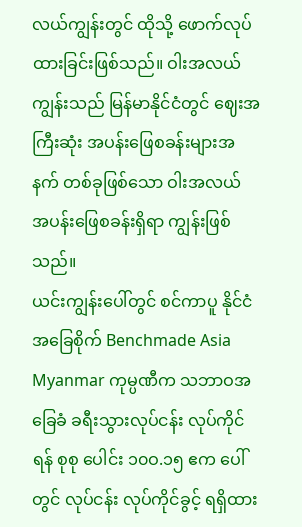လယ်ကျွန်းတွင် ထိုသို့ ဖောက်လုပ်ထားခြင်းဖြစ်သည်။ ဝါးအလယ်ကျွန်းသည် မြန်မာနိုင်ငံတွင် ဈေးအကြီးဆုံး အပန်းဖြေစခန်းများအနက် တစ်ခုဖြစ်သော ဝါးအလယ် အပန်းဖြေစခန်းရှိရာ ကျွန်းဖြစ်သည်။
ယင်းကျွန်းပေါ်တွင် စင်ကာပူ နိုင်ငံအခြေစိုက် Benchmade Asia Myanmar ကုမ္ပဏီက သဘာဝအခြေခံ ခရီးသွားလုပ်ငန်း လုပ်ကိုင်ရန် စုစု ပေါင်း ၁၀ဝ.၁၅ ဧက ပေါ်တွင် လုပ်ငန်း လုပ်ကိုင်ခွင့် ရရှိထား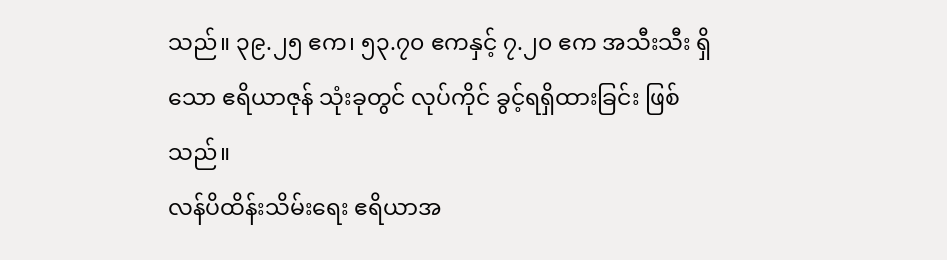သည်။ ၃၉.၂၅ ဧက၊ ၅၃.၇၀ ဧကနှင့် ၇.၂၀ ဧက အသီးသီး ရှိသော ဧရိယာဇုန် သုံးခုတွင် လုပ်ကိုင် ခွင့်ရရှိထားခြင်း ဖြစ်သည်။
လန်ပိထိန်းသိမ်းရေး ဧရိယာအ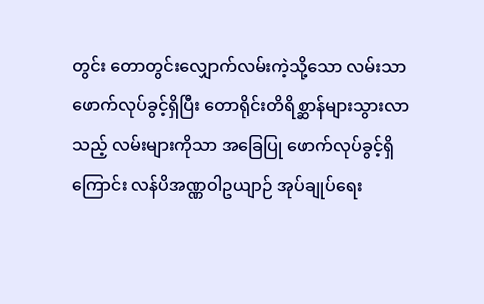တွင်း တောတွင်းလျှောက်လမ်းကဲ့သို့သော လမ်းသာ ဖောက်လုပ်ခွင့်ရှိပြီး တောရိုင်းတိရိစ္ဆာန်များသွားလာသည့် လမ်းများကိုသာ အခြေပြု ဖောက်လုပ်ခွင့်ရှိကြောင်း လန်ပိအဏ္ဏဝါဥယျာဉ် အုပ်ချုပ်ရေး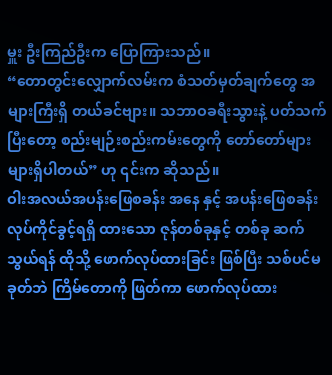မှူး ဦးကြည်ဦးက ပြောကြားသည်။
“တောတွင်းလျှောက်လမ်းက စံသတ်မှတ်ချက်တွေ အများကြီးရှိ တယ်ခင်ဗျား။ သဘာဝခရီးသွားနဲ့ ပတ်သက်ပြီးတော့ စည်းမျဉ်းစည်းကမ်းတွေကို တော်တော်များများရှိပါတယ်” ဟု ၎င်းက ဆိုသည်။
ဝါးအလယ်အပန်းဖြေစခန်း အနေ နှင့် အပန်းဖြေစခန်း လုပ်ကိုင်ခွင့်ရရှိ ထားသော ဇုန်တစ်ခုနှင့် တစ်ခု ဆက် သွယ်ရန် ထိုသို့ ဖောက်လုပ်ထားခြင်း ဖြစ်ပြီး သစ်ပင်မခုတ်ဘဲ ကြိမ်တောကို ဖြတ်ကာ ဖောက်လုပ်ထား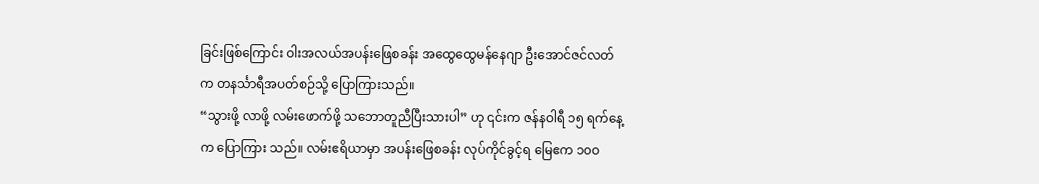ခြင်းဖြစ်ကြောင်း ဝါးအလယ်အပန်းဖြေစခန်း အထွေထွေမန်နေဂျာ ဦးအောင်ဇင်လတ် က တနင်္သာရီအပတ်စဉ်သို့ ပြောကြားသည်။
“သွားဖို့ လာဖို့ လမ်းဖောက်ဖို့ သဘောတူညီပြီးသားပါ” ဟု ၎င်းက ဇန်နဝါရီ ၁၅ ရက်နေ့က ပြောကြား သည်။ လမ်းဧရိယာမှာ အပန်းဖြေစခန်း လုပ်ကိုင်ခွင့်ရ မြေဧက ၁၀ဝ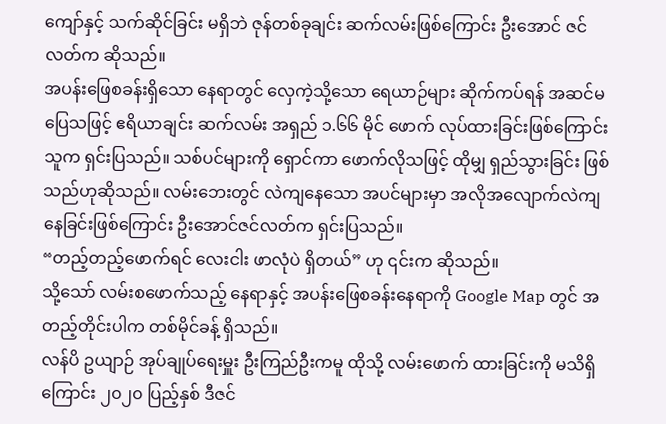ကျော်နှင့် သက်ဆိုင်ခြင်း မရှိဘဲ ဇုန်တစ်ခုချင်း ဆက်လမ်းဖြစ်ကြောင်း ဦးအောင် ဇင်လတ်က ဆိုသည်။
အပန်းဖြေစခန်းရှိသော နေရာတွင် လှေကဲ့သို့သော ရေယာဉ်များ ဆိုက်ကပ်ရန် အဆင်မပြေသဖြင့် ဧရိယာချင်း ဆက်လမ်း အရှည် ၁.၆၆ မိုင် ဖောက် လုပ်ထားခြင်းဖြစ်ကြောင်း သူက ရှင်းပြသည်။ သစ်ပင်များကို ရှောင်ကာ ဖောက်လိုသဖြင့် ထိုမျှ ရှည်သွားခြင်း ဖြစ်သည်ဟုဆိုသည်။ လမ်းဘေးတွင် လဲကျနေသော အပင်များမှာ အလိုအလျောက်လဲကျနေခြင်းဖြစ်ကြောင်း ဦးအောင်ဇင်လတ်က ရှင်းပြသည်။
“တည့်တည့်ဖောက်ရင် လေးငါး ဖာလုံပဲ ရှိတယ်” ဟု ၎င်းက ဆိုသည်။
သို့သော် လမ်းစဖောက်သည့် နေရာနှင့် အပန်းဖြေစခန်းနေရာကို Google Map တွင် အတည့်တိုင်းပါက တစ်မိုင်ခန့် ရှိသည်။
လန်ပိ ဥယျာဉ် အုပ်ချုပ်ရေးမှူး ဦးကြည်ဦးကမူ ထိုသို့ လမ်းဖောက် ထားခြင်းကို မသိရှိကြောင်း ၂၀၂၀ ပြည့်နှစ် ဒီဇင်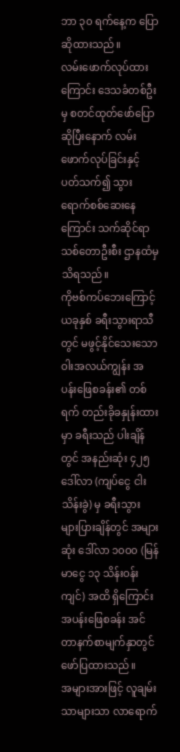ဘာ ၃၀ ရက်နေ့က ပြောဆိုထားသည်။
လမ်းဖောက်လုပ်ထားကြောင်း ဒေသခံတစ်ဦးမှ စတင်ထုတ်ဖော်ပြော ဆိုပြီးနောက် လမ်းဖောက်လုပ်ခြင်းနှင့် ပတ်သက်၍ သွားရောက်စစ်ဆေးနေကြောင်း သက်ဆိုင်ရာ သစ်တောဦးစီး ဌာနထံမှ သိရသည်။
ကိုဗစ်ကပ်ဘေးကြောင့် ယခုနှစ် ခရီးသွားရာသီတွင် မဖွင့်နိုင်သေးသော ဝါးအလယ်ကျွန်း အပန်းဖြေစခန်း၏ တစ်ရက် တည်းခိုခနှုန်းထားမှာ ခရီးသည် ပါးချိန်တွင် အနည်းဆုံး ၄၂၅ ဒေါ်လာ (ကျပ်ငွေ ငါးသိန်းခွဲ) မှ ခရီးသွား များပြားချိန်တွင် အများဆုံး ဒေါ်လာ ၁၀ဝ၀ (မြန်မာငွေ ၁၃ သိန်းဝန်းကျင်) အထိ ရှိကြောင်း အပန်းဖြေစခန်း အင်တာနက်စာမျက်နှာတွင် ဖော်ပြထားသည်။
အများအားဖြင့် လူချမ်းသာများသာ လာရောက်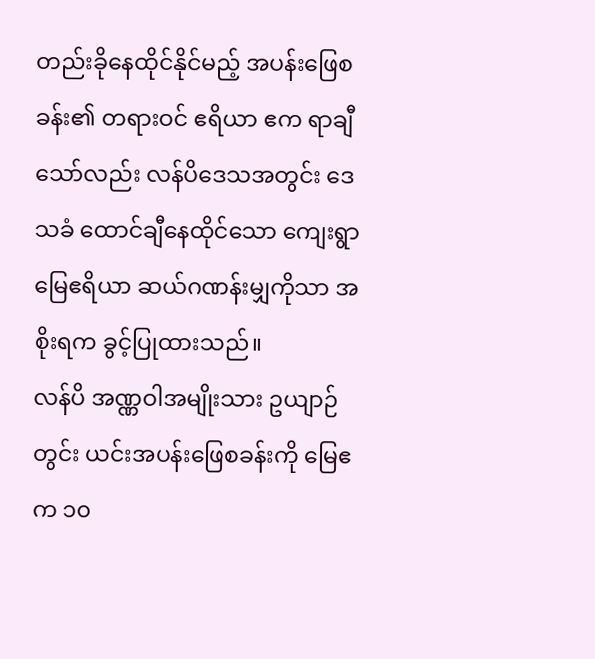တည်းခိုနေထိုင်နိုင်မည့် အပန်းဖြေစခန်း၏ တရားဝင် ဧရိယာ ဧက ရာချီသော်လည်း လန်ပိဒေသအတွင်း ဒေသခံ ထောင်ချီနေထိုင်သော ကျေးရွာမြေဧရိယာ ဆယ်ဂဏန်းမျှကိုသာ အစိုးရက ခွင့်ပြုထားသည်။
လန်ပိ အဏ္ဏဝါအမျိုးသား ဥယျာဉ်တွင်း ယင်းအပန်းဖြေစခန်းကို မြေဧက ၁၀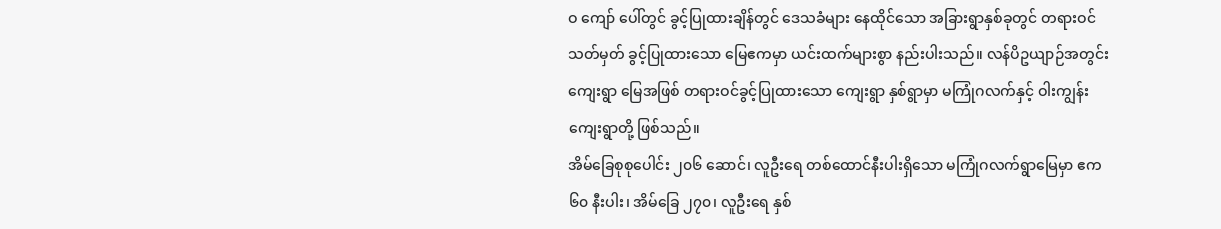ဝ ကျော် ပေါ်တွင် ခွင့်ပြုထားချိန်တွင် ဒေသခံများ နေထိုင်သော အခြားရွာနှစ်ခုတွင် တရားဝင်သတ်မှတ် ခွင့်ပြုထားသော မြေဧကမှာ ယင်းထက်များစွာ နည်းပါးသည်။ လန်ပိဥယျာဉ်အတွင်း ကျေးရွာ မြေအဖြစ် တရားဝင်ခွင့်ပြုထားသော ကျေးရွာ နှစ်ရွာမှာ မကြုံဂလက်နှင့် ဝါးကျွန်း ကျေးရွာတို့ ဖြစ်သည်။
အိမ်ခြေစုစုပေါင်း ၂၀၆ ဆောင်၊ လူဦးရေ တစ်ထောင်နီးပါးရှိသော မကြုံဂလက်ရွာမြေမှာ ဧက ၆၀ နီးပါး၊ အိမ်ခြေ ၂၇၀၊ လူဦးရေ နှစ်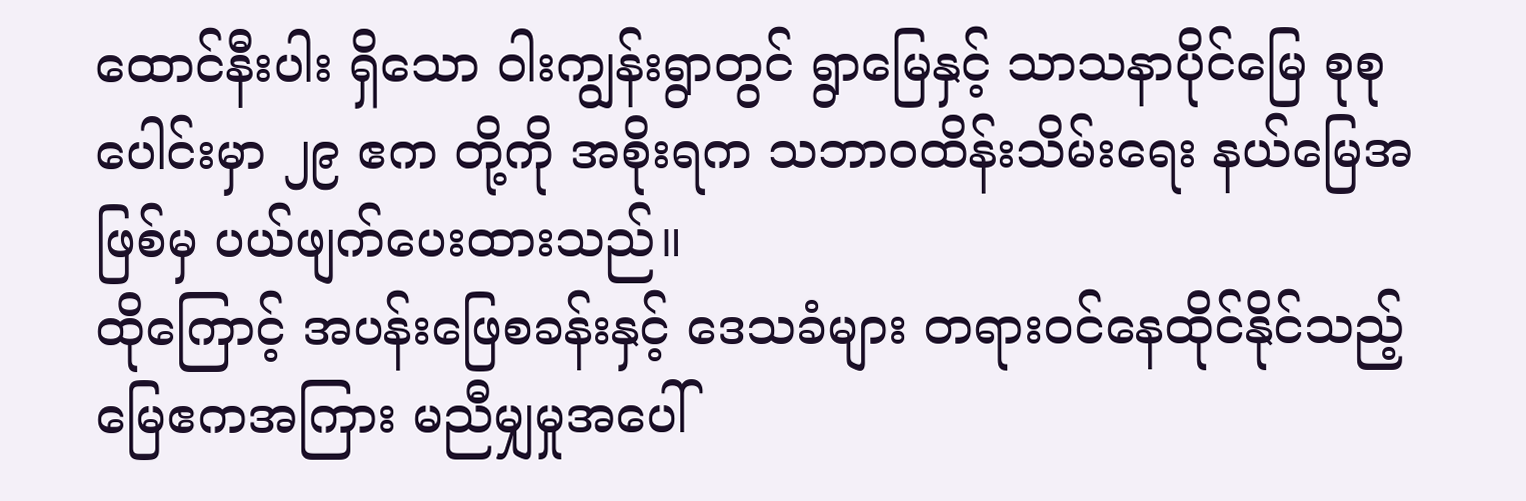ထောင်နီးပါး ရှိသော ဝါးကျွန်းရွာတွင် ရွာမြေနှင့် သာသနာပိုင်မြေ စုစုပေါင်းမှာ ၂၉ ဧက တို့ကို အစိုးရက သဘာဝထိန်းသိမ်းရေး နယ်မြေအဖြစ်မှ ပယ်ဖျက်ပေးထားသည်။
ထိုကြောင့် အပန်းဖြေစခန်းနှင့် ဒေသခံများ တရားဝင်နေထိုင်နိုင်သည့် မြေဧကအကြား မညီမျှမှုအပေါ်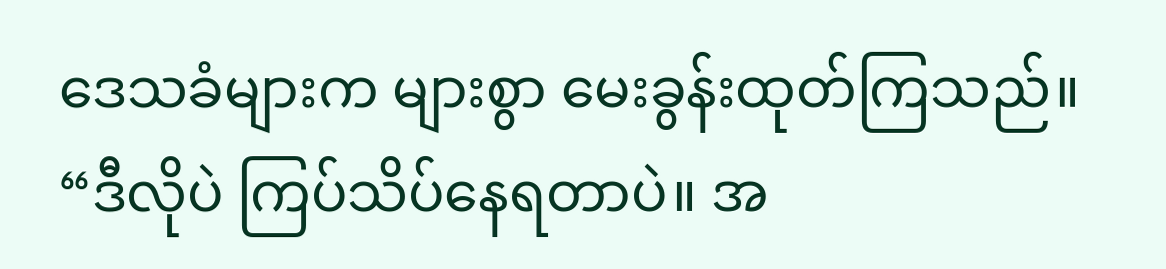ဒေသခံများက များစွာ မေးခွန်းထုတ်ကြသည်။
“ဒီလိုပဲ ကြပ်သိပ်နေရတာပဲ။ အ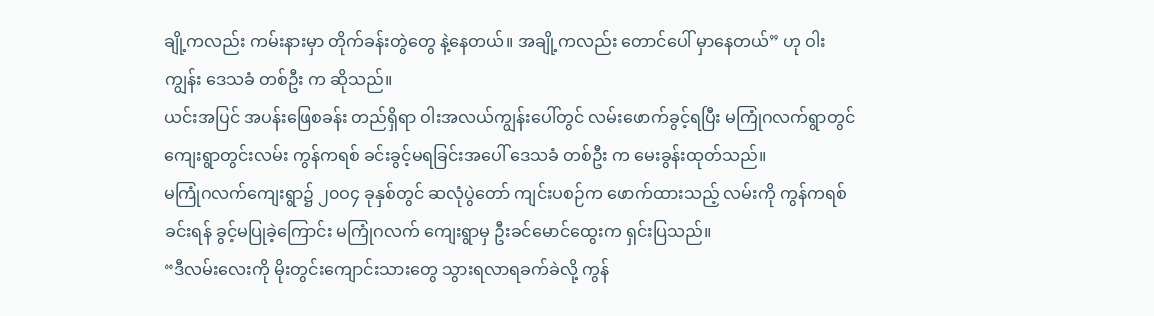ချို့ကလည်း ကမ်းနားမှာ တိုက်ခန်းတွဲတွေ နဲ့နေတယ်။ အချို့ကလည်း တောင်ပေါ် မှာနေတယ်” ဟု ဝါးကျွန်း ဒေသခံ တစ်ဦး က ဆိုသည်။
ယင်းအပြင် အပန်းဖြေစခန်း တည်ရှိရာ ဝါးအလယ်ကျွန်းပေါ်တွင် လမ်းဖောက်ခွင့်ရပြီး မကြုံဂလက်ရွာတွင် ကျေးရွာတွင်းလမ်း ကွန်ကရစ် ခင်းခွင့်မရခြင်းအပေါ် ဒေသခံ တစ်ဦး က မေးခွန်းထုတ်သည်။
မကြုံဂလက်ကျေးရွာ၌ ၂၀ဝ၄ ခုနှစ်တွင် ဆလုံပွဲတော် ကျင်းပစဉ်က ဖောက်ထားသည့် လမ်းကို ကွန်ကရစ်ခင်းရန် ခွင့်မပြုခဲ့ကြောင်း မကြုံဂလက် ကျေးရွာမှ ဦးခင်မောင်ထွေးက ရှင်းပြသည်။
“ဒီလမ်းလေးကို မိုးတွင်းကျောင်းသားတွေ သွားရလာရခက်ခဲလို့ ကွန်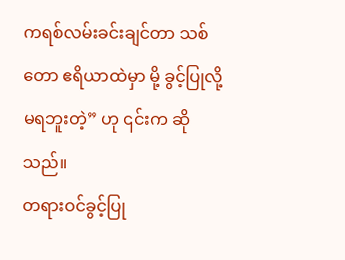ကရစ်လမ်းခင်းချင်တာ သစ်တော ဧရိယာထဲမှာ မို့ ခွင့်ပြုလို့မရဘူးတဲ့” ဟု ၎င်းက ဆိုသည်။
တရားဝင်ခွင့်ပြု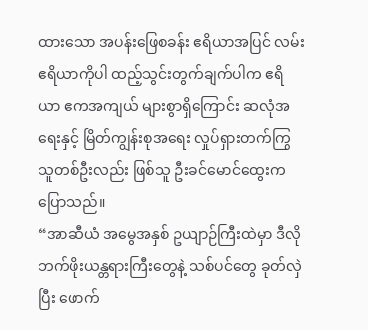ထားသော အပန်းဖြေစခန်း ဧရိယာအပြင် လမ်းဧရိယာကိုပါ ထည့်သွင်းတွက်ချက်ပါက ဧရိယာ ဧကအကျယ် များစွာရှိကြောင်း ဆလုံအရေးနှင့် မြိတ်ကျွန်းစုအရေး လှုပ်ရှားတက်ကြွသူတစ်ဦးလည်း ဖြစ်သူ ဦးခင်မောင်ထွေးက ပြောသည်။
“အာဆီယံ အမွေအနှစ် ဥယျာဉ်ကြီးထဲမှာ ဒီလို ဘက်ဖိုးယန္တရားကြီးတွေနဲ့ သစ်ပင်တွေ ခုတ်လှဲပြီး ဖောက်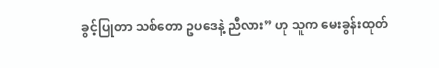ခွင့်ပြုတာ သစ်တော ဥပဒေနဲ့ ညီလား” ဟု သူက မေးခွန်းထုတ်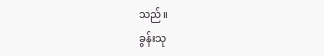သည်။
ခွန်းသု